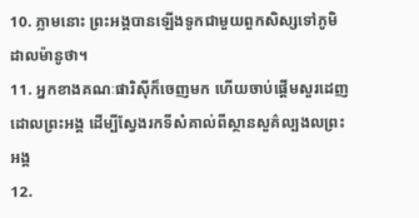10. ភ្លាមនោះ ព្រះអង្គបានឡើងទូកជាមួយពួកសិស្សទៅភូមិដាលម៉ានូថា។
11. អ្នកខាងគណៈផារិស៊ីក៏ចេញមក ហើយចាប់ផ្ដើមសួរដេញដោលព្រះអង្គ ដើម្បីស្វែងរកទីសំគាល់ពីស្ថានសួគ៌ល្បងលព្រះអង្គ
12.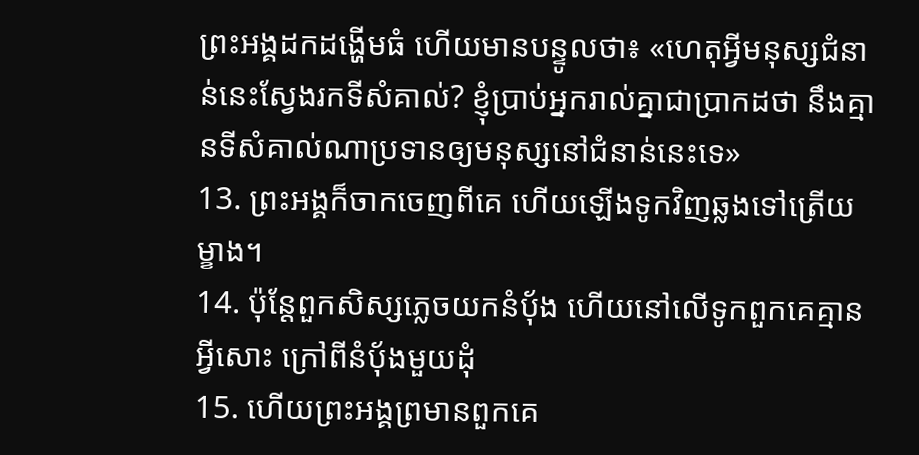ព្រះអង្គដកដង្ហើមធំ ហើយមានបន្ទូលថា៖ «ហេតុអ្វីមនុស្សជំនាន់នេះស្វែងរកទីសំគាល់? ខ្ញុំប្រាប់អ្នករាល់គ្នាជាប្រាកដថា នឹងគ្មានទីសំគាល់ណាប្រទានឲ្យមនុស្សនៅជំនាន់នេះទេ»
13. ព្រះអង្គក៏ចាកចេញពីគេ ហើយឡើងទូកវិញឆ្លងទៅត្រើយម្ខាង។
14. ប៉ុន្ដែពួកសិស្សភ្លេចយកនំប៉័ង ហើយនៅលើទូកពួកគេគ្មានអ្វីសោះ ក្រៅពីនំប៉័ងមួយដុំ
15. ហើយព្រះអង្គព្រមានពួកគេ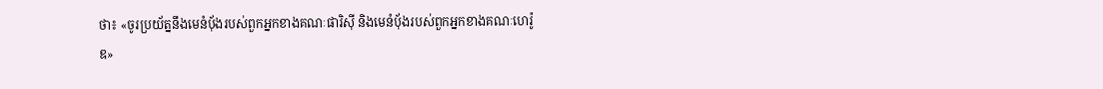ថា៖ «ចូរប្រយ័ត្ននឹងមេនំប៉័ងរបស់ពួកអ្នកខាងគណៈផារិស៊ី និងមេនំប៉័ងរបស់ពួកអ្នកខាងគណៈហេរ៉ូឌ»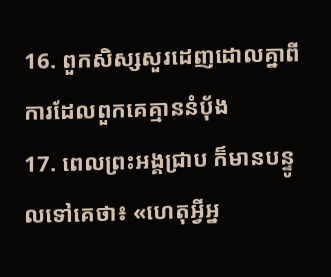16. ពួកសិស្សសួរដេញដោលគ្នាពីការដែលពួកគេគ្មាននំប៉័ង
17. ពេលព្រះអង្គជ្រាប ក៏មានបន្ទូលទៅគេថា៖ «ហេតុអ្វីអ្ន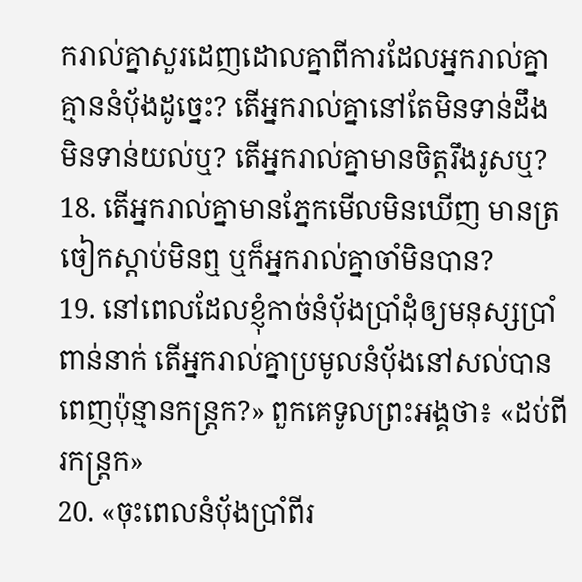ករាល់គ្នាសួរដេញដោលគ្នាពីការដែលអ្នករាល់គ្នាគ្មាននំប៉័ងដូច្នេះ? តើអ្នករាល់គ្នានៅតែមិនទាន់ដឹង មិនទាន់យល់ឬ? តើអ្នករាល់គ្នាមានចិត្ដរឹងរូសឬ?
18. តើអ្នករាល់គ្នាមានភ្នែកមើលមិនឃើញ មានត្រចៀកស្ដាប់មិនឮ ឬក៏អ្នករាល់គ្នាចាំមិនបាន?
19. នៅពេលដែលខ្ញុំកាច់នំប៉័ងប្រាំដុំឲ្យមនុស្សប្រាំពាន់នាក់ តើអ្នករាល់គ្នាប្រមូលនំបុ័ងនៅសល់បានពេញប៉ុន្មានកន្ដ្រក?» ពួកគេទូលព្រះអង្គថា៖ «ដប់ពីរកន្ដ្រក»
20. «ចុះពេលនំបុ័ងប្រាំពីរ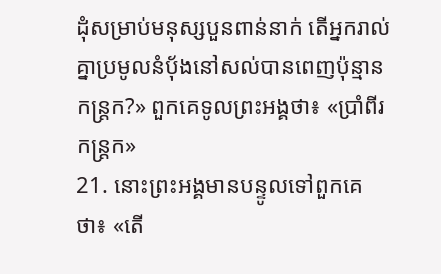ដុំសម្រាប់មនុស្សបួនពាន់នាក់ តើអ្នករាល់គ្នាប្រមូលនំបុ័ងនៅសល់បានពេញប៉ុន្មានកន្ដ្រក?» ពួកគេទូលព្រះអង្គថា៖ «ប្រាំពីរកន្ដ្រក»
21. នោះព្រះអង្គមានបន្ទូលទៅពួកគេថា៖ «តើ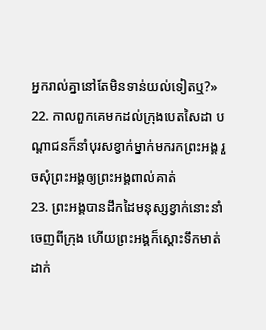អ្នករាល់គ្នានៅតែមិនទាន់យល់ទៀតឬ?»
22. កាលពួកគេមកដល់ក្រុងបេតសៃដា បណ្ដាជនក៏នាំបុរសខ្វាក់ម្នាក់មករកព្រះអង្គ រួចសុំព្រះអង្គឲ្យព្រះអង្គពាល់គាត់
23. ព្រះអង្គបានដឹកដៃមនុស្សខ្វាក់នោះនាំចេញពីក្រុង ហើយព្រះអង្គក៏ស្ដោះទឹកមាត់ដាក់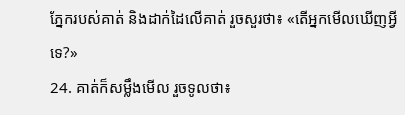ភ្នែករបស់គាត់ និងដាក់ដៃលើគាត់ រួចសួរថា៖ «តើអ្នកមើលឃើញអ្វីទេ?»
24. គាត់ក៏សម្លឹងមើល រួចទូលថា៖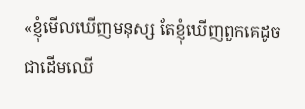«ខ្ញុំមើលឃើញមនុស្ស តែខ្ញុំឃើញពួកគេដូចជាដើមឈើ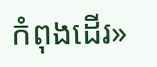កំពុងដើរ»